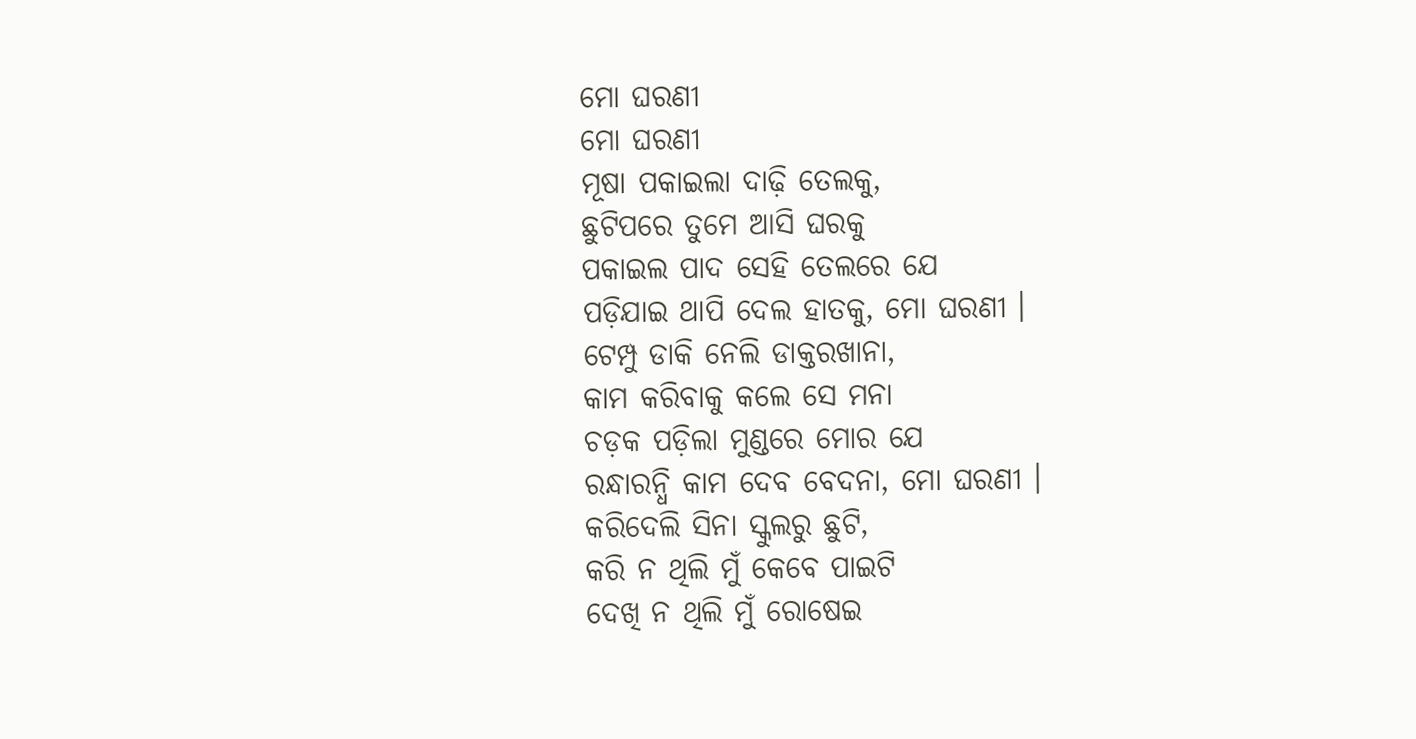ମୋ ଘରଣୀ
ମୋ ଘରଣୀ
ମୂଷା ପକାଇଲା ଦାଢ଼ି ତେଲକୁ,
ଛୁଟିପରେ ତୁମେ ଆସି ଘରକୁ
ପକାଇଲ ପାଦ ସେହି ତେଲରେ ଯେ
ପଡ଼ିଯାଇ ଥାପି ଦେଲ ହାତକୁ, ମୋ ଘରଣୀ ।
ଟେମ୍ପୁ ଡାକି ନେଲି ଡାକ୍ତରଖାନା,
କାମ କରିବାକୁ କଲେ ସେ ମନା
ଚଡ଼କ ପଡ଼ିଲା ମୁଣ୍ଡରେ ମୋର ଯେ
ରନ୍ଧାରନ୍ଧି କାମ ଦେବ ବେଦନା, ମୋ ଘରଣୀ ।
କରିଦେଲି ସିନା ସ୍କୁଲରୁ ଛୁଟି,
କରି ନ ଥିଲି ମୁଁ କେବେ ପାଇଟି
ଦେଖି ନ ଥିଲି ମୁଁ ରୋଷେଇ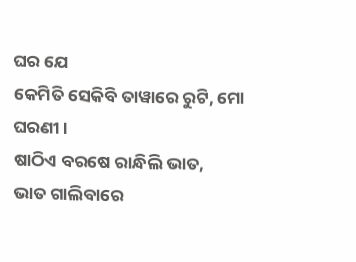ଘର ଯେ
କେମିତି ସେକିବି ତାୱାରେ ରୁଟି, ମୋ ଘରଣୀ ।
ଷାଠିଏ ବରଷେ ରାନ୍ଧିଲି ଭାତ,
ଭାତ ଗାଲିବାରେ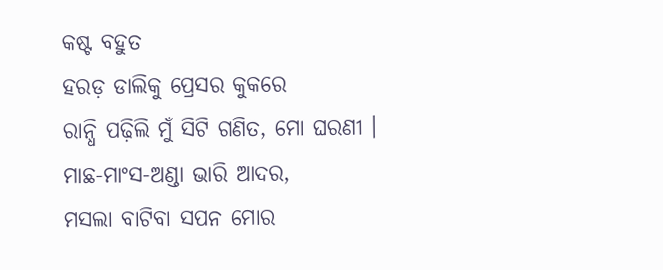କଷ୍ଟ ବହୁତ
ହରଡ଼ ଡାଲିକୁ ପ୍ରେସର କୁକରେ
ରାନ୍ଧି ପଢ଼ିଲି ମୁଁ ସିଟି ଗଣିତ, ମୋ ଘରଣୀ ।
ମାଛ-ମାଂସ-ଅଣ୍ଡା ଭାରି ଆଦର,
ମସଲା ବାଟିବା ସପନ ମୋର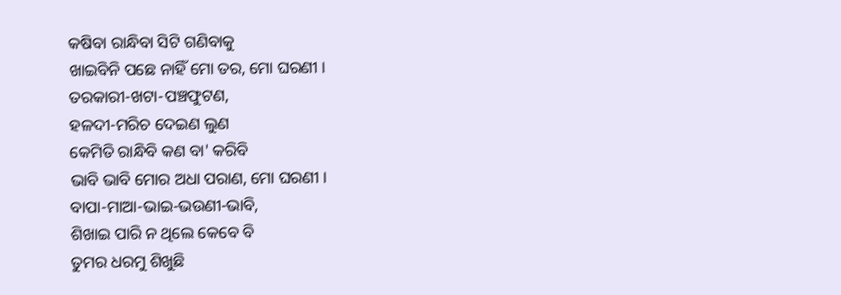କଷିବା ରାନ୍ଧିବା ସିଟି ଗଣିବାକୁ
ଖାଇବିନି ପଛେ ନାହିଁ ମୋ ତର, ମୋ ଘରଣୀ ।
ତରକାରୀ-ଖଟା-ପଞ୍ଚଫୁଟଣ,
ହଳଦୀ-ମରିଚ ଦେଇଣ ଲୁଣ
କେମିତି ରାନ୍ଧିବି କଣ ବା' କରିବି
ଭାବି ଭାବି ମୋର ଅଧା ପରାଣ, ମୋ ଘରଣୀ ।
ବାପା-ମାଆ-ଭାଇ-ଭଉଣୀ-ଭାବି,
ଶିଖାଇ ପାରି ନ ଥିଲେ କେବେ ବି
ତୁମର ଧରମୁ ଶିଖୁଛି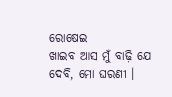ରୋଷେଇ
ଖାଇବ ଆସ ମୁଁ ବାଢ଼ି ଯେ ଦେବି, ମୋ ଘରଣୀ ।